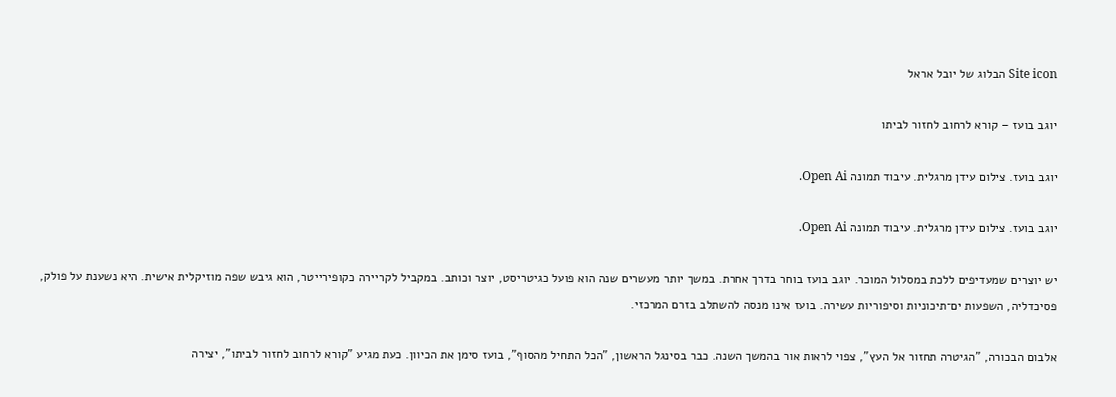Site icon הבלוג של יובל אראל

יוגב בועז – קורא לרחוב לחזור לביתו

יוגב בועז. צילום עידן מרגלית. עיבוד תמונה Open Ai.

יוגב בועז. צילום עידן מרגלית. עיבוד תמונה Open Ai.

יש יוצרים שמעדיפים ללכת במסלול המוכר. יוגב בועז בוחר בדרך אחרת. במשך יותר מעשרים שנה הוא פועל כגיטריסט, יוצר וכותב. במקביל לקריירה כקופירייטר, הוא גיבש שפה מוזיקלית אישית. היא נשענת על פולק, פסיכדליה, השפעות ים־תיכוניות וסיפוריות עשירה. בועז אינו מנסה להשתלב בזרם המרכזי.

אלבום הבכורה, "הגיטרה תחזור אל העץ", צפוי לראות אור בהמשך השנה. כבר בסינגל הראשון, "הכל התחיל מהסוף", בועז סימן את הכיוון. כעת מגיע "קורא לרחוב לחזור לביתו", יצירה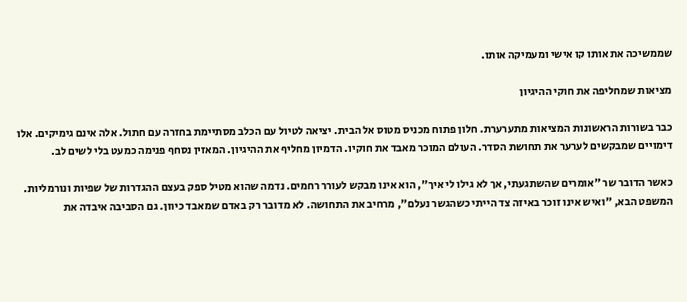שממשיכה את אותו קו אישי ומעמיקה אותו.

מציאות שמחליפה את חוקי ההיגיון

כבר בשורות הראשונות המציאות מתערערת. חלון פתוח מכניס מטוס אל הבית. יציאה לטיול עם הכלב מסתיימת בחזרה עם חתול. אלה אינם גימיקים. אלו דימויים שמבקשים לערער את תחושת הסדר. העולם המוכר מאבד את חוקיו. הדמיון מחליף את ההיגיון. המאזין נסחף פנימה כמעט בלי לשים לב.

כאשר הדובר שר "אומרים שהשתגעתי, אך לא גילו לי איך", הוא אינו מבקש לעורר רחמים. נדמה שהוא מטיל ספק בעצם ההגדרות של שפיות ונורמליות. המשפט הבא, "ואיש אינו זוכר באיזה צד הייתי כשהגשר נעלם", מרחיב את התחושה. לא מדובר רק באדם שמאבד כיוון. גם הסביבה איבדה את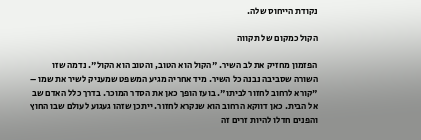נקודת הייחוס שלה.

הקול כמקום של תקווה

הפזמון מחזיק את לב השיר. "הקול הוא הטוב, והטוב הוא הקול". נדמה שזו השורה שסביבה נבנה כל השיר. מיד אחריה מגיע המשפט שמעניק לשיר את שמו – "קורא לרחוב לחזור לביתו". בועז הופך כאן את הסדר המוכר. בדרך כלל האדם שב אל הבית. כאן דווקא הרחוב הוא שנקרא לחזור. ייתכן שזהו געגוע לעולם שבו החוץ והפנים חדלו להיות זרים זה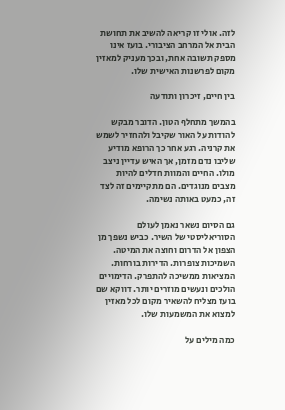לזה. אולי זו קריאה להשיב את תחושת הבית אל המרחב הציבורי. בועז אינו מספק תשובה אחת, ובכך מעניק למאזין מקום לפרשנות האישית שלו.

בין חיים, זיכרון ותודעה

בהמשך מתחלף הטון. הדובר מבקש להודות על האור שקיבל ולהחזיר לשמש את קרניה. רגע אחר כך הרופא מודיע שליבו נדם מזמן, אך האיש עדיין ניצב מולו. החיים והמוות חדלים להיות מצבים מנוגדים. הם מתקיימים זה לצד זה, כמעט באותה נשימה.

גם הסיום נשאר נאמן לעולם הסוריאליסטי של השיר. כביש נשפך מן הצפון אל הדרום וחוצה את המיטה. השמיכות צופרות. הדירות בורחות. המציאות ממשיכה להתפרק. הדימויים הולכים ונעשים מוזרים יותר. דווקא שם בועז מצליח להשאיר מקום לכל מאזין למצוא את המשמעות שלו.

כמה מילים על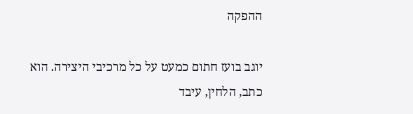ההפקה

יוגב בועז חתום כמעט על כל מרכיבי היצירה. הוא כתב, הלחין, עיבד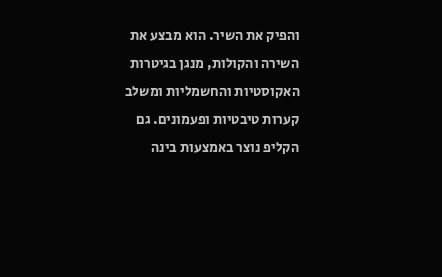והפיק את השיר. הוא מבצע את השירה והקולות, מנגן בגיטרות האקוסטיות והחשמליות ומשלב קערות טיבטיות ופעמונים. גם הקליפ נוצר באמצעות בינה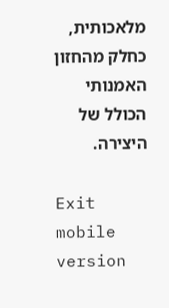מלאכותית, כחלק מהחזון האמנותי הכולל של היצירה.

Exit mobile version